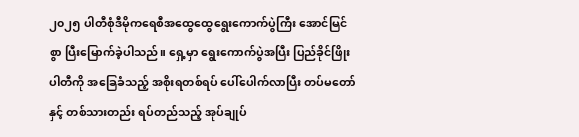၂၀၂၅ ပါတီစုံဒီမိုကရေစီအထွေထွေရွေးကောက်ပွဲကြီး အောင်မြင်စွာ ပြီးမြောက်ခဲ့ပါသည်။ ရှေ့မှာ ရွေးကောက်ပွဲအပြီး ပြည်ခိုင်ဖြိုးပါတီကို အခြေခံသည့် အစိုးရတစ်ရပ် ပေါ်ပေါက်လာပြီး တပ်မတော်နှင့် တစ်သားတည်း ရပ်တည်သည့် အုပ်ချုပ်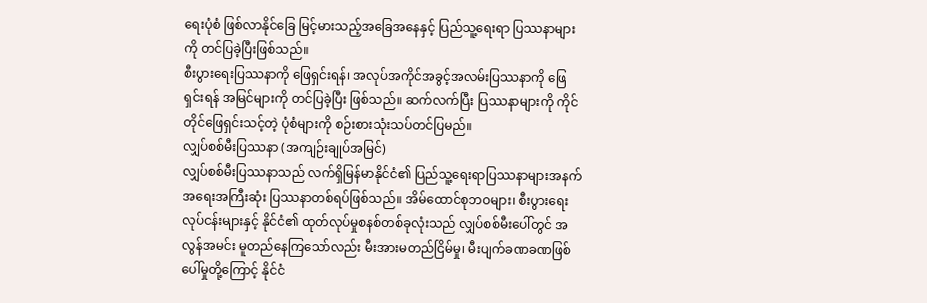ရေးပုံစံ ဖြစ်လာနိုင်ခြေ မြင့်မားသည့်အခြေအနေနှင့် ပြည်သူ့ရေးရာ ပြဿနာများကို တင်ပြခဲ့ပြီးဖြစ်သည်။
စီးပွားရေးပြဿနာကို ဖြေရှင်းရန်၊ အလုပ်အကိုင်အခွင့်အလမ်းပြဿနာကို ဖြေရှင်းရန် အမြင်များကို တင်ပြခဲ့ပြီး ဖြစ်သည်။ ဆက်လက်ပြီး ပြဿနာများကို ကိုင်တိုင်ဖြေရှင်းသင့်တဲ့ ပုံစံများကို စဉ်းစားသုံးသပ်တင်ပြမည်။
လျှပ်စစ်မီးပြဿနာ (အကျဉ်းချုပ်အမြင်)
လျှပ်စစ်မီးပြဿနာသည် လက်ရှိမြန်မာနိုင်ငံ၏ ပြည်သူ့ရေးရာပြဿနာများအနက် အရေးအကြီးဆုံး ပြဿနာတစ်ရပ်ဖြစ်သည်။ အိမ်ထောင်စုဘဝများ၊ စီးပွားရေးလုပ်ငန်းများနှင့် နိုင်ငံ၏ ထုတ်လုပ်မှုစနစ်တစ်ခုလုံးသည် လျှပ်စစ်မီးပေါ်တွင် အလွန်အမင်း မူတည်နေကြသော်လည်း မီးအားမတည်ငြိမ်မှု၊ မီးပျက်ခဏခဏဖြစ်ပေါ်မှုတို့ကြောင့် နိုင်ငံ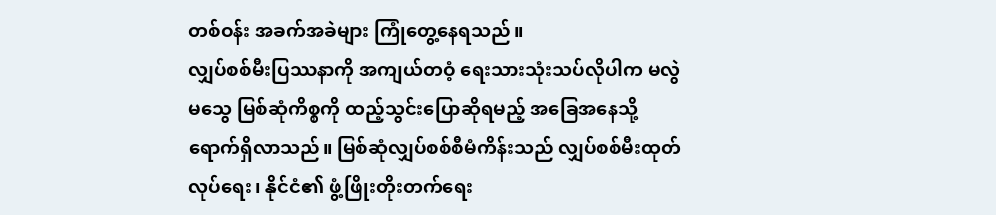တစ်ဝန်း အခက်အခဲများ ကြုံတွေ့နေရသည်။
လျှပ်စစ်မီးပြဿနာကို အကျယ်တဝံ့ ရေးသားသုံးသပ်လိုပါက မလွဲမသွေ မြစ်ဆုံကိစ္စကို ထည့်သွင်းပြောဆိုရမည့် အခြေအနေသို့ ရောက်ရှိလာသည်။ မြစ်ဆုံလျှပ်စစ်စီမံကိန်းသည် လျှပ်စစ်မီးထုတ်လုပ်ရေး၊ နိုင်ငံ၏ ဖွံ့ဖြိုးတိုးတက်ရေး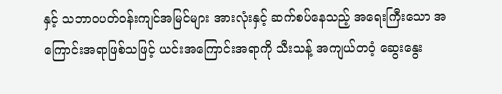နှင့် သဘာဝပတ်ဝန်းကျင်အမြင်များ အားလုံးနှင့် ဆက်စပ်နေသည့် အရေးကြီးသော အကြောင်းအရာဖြစ်သဖြင့် ယင်းအကြောင်းအရာကို သီးသန့် အကျယ်တဝံ့ ဆွေးနွေး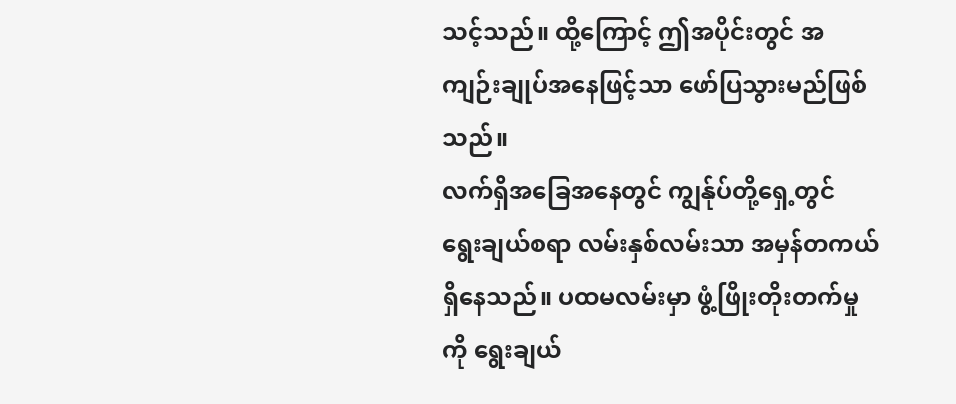သင့်သည်။ ထို့ကြောင့် ဤအပိုင်းတွင် အကျဉ်းချုပ်အနေဖြင့်သာ ဖော်ပြသွားမည်ဖြစ်သည်။
လက်ရှိအခြေအနေတွင် ကျွန်ုပ်တို့ရှေ့တွင် ရွေးချယ်စရာ လမ်းနှစ်လမ်းသာ အမှန်တကယ် ရှိနေသည်။ ပထမလမ်းမှာ ဖွံ့ဖြိုးတိုးတက်မှုကို ရွေးချယ်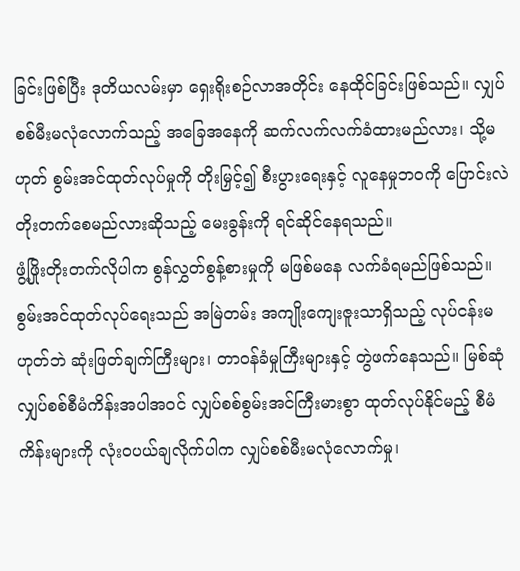ခြင်းဖြစ်ပြီး ဒုတိယလမ်းမှာ ရှေးရိုးစဉ်လာအတိုင်း နေထိုင်ခြင်းဖြစ်သည်။ လျှပ်စစ်မီးမလုံလောက်သည့် အခြေအနေကို ဆက်လက်လက်ခံထားမည်လား၊ သို့မဟုတ် စွမ်းအင်ထုတ်လုပ်မှုကို တိုးမြှင့်၍ စီးပွားရေးနှင့် လူနေမှုဘဝကို ပြောင်းလဲတိုးတက်စေမည်လားဆိုသည့် မေးခွန်းကို ရင်ဆိုင်နေရသည်။
ဖွံ့ဖြိုးတိုးတက်လိုပါက စွန်လွှတ်စွန့်စားမှုကို မဖြစ်မနေ လက်ခံရမည်ဖြစ်သည်။ စွမ်းအင်ထုတ်လုပ်ရေးသည် အမြဲတမ်း အကျိုးကျေးဇူးသာရှိသည့် လုပ်ငန်းမဟုတ်ဘဲ ဆုံးဖြတ်ချက်ကြီးများ၊ တာဝန်ခံမှုကြီးများနှင့် တွဲဖက်နေသည်။ မြစ်ဆုံလျှပ်စစ်စီမံကိန်းအပါအဝင် လျှပ်စစ်စွမ်းအင်ကြီးမားစွာ ထုတ်လုပ်နိုင်မည့် စီမံကိန်းများကို လုံးဝပယ်ချလိုက်ပါက လျှပ်စစ်မီးမလုံလောက်မှု၊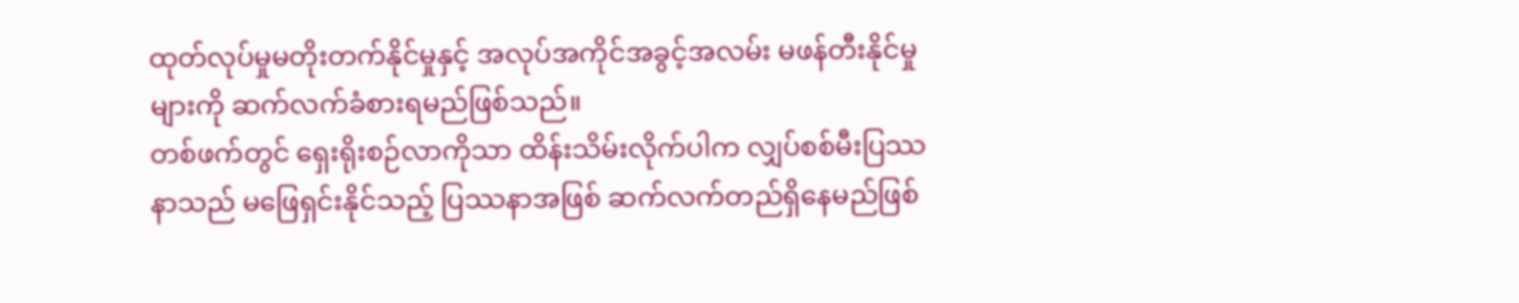ထုတ်လုပ်မှုမတိုးတက်နိုင်မှုနှင့် အလုပ်အကိုင်အခွင့်အလမ်း မဖန်တီးနိုင်မှုများကို ဆက်လက်ခံစားရမည်ဖြစ်သည်။
တစ်ဖက်တွင် ရှေးရိုးစဉ်လာကိုသာ ထိန်းသိမ်းလိုက်ပါက လျှပ်စစ်မီးပြဿနာသည် မဖြေရှင်းနိုင်သည့် ပြဿနာအဖြစ် ဆက်လက်တည်ရှိနေမည်ဖြစ်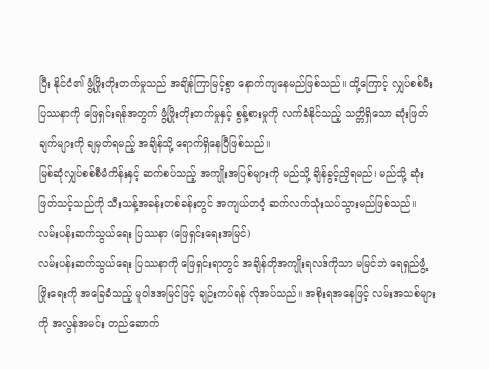ပြီး နိုင်ငံ၏ ဖွံ့ဖြိုးတိုးတက်မှုသည် အချိန်ကြာမြင့်စွာ နောက်ကျနေမည်ဖြစ်သည်။ ထို့ကြောင့် လျှပ်စစ်မီးပြဿနာကို ဖြေရှင်းရန်အတွက် ဖွံ့ဖြိုးတိုးတက်မှုနှင့် စွန့်စားမှုကို လက်ခံနိုင်သည့် သတ္တိရှိသော ဆုံးဖြတ်ချက်များကို ချမှတ်ရမည့် အချိန်သို့ ရောက်ရှိနေပြီဖြစ်သည်။
မြစ်ဆုံလျှပ်စစ်စီမံကိန်းနှင့် ဆက်စပ်သည့် အကျိုးအပြစ်များကို မည်သို့ ချိန်ခွင့်ညှိရမည်၊ မည်သို့ ဆုံးဖြတ်သင့်သည်ကို သီးသန့်အခန်းတစ်ခန်းတွင် အကျယ်တဝံ့ ဆက်လက်သုံးသပ်သွားမည်ဖြစ်သည်။
လမ်းပန်းဆက်သွယ်ရေး ပြဿနာ (ဖြေရှင်းရေးအမြင်)
လမ်းပန်းဆက်သွယ်ရေး ပြဿနာကို ဖြေရှင်းရာတွင် အချိန်တိုအကျိုးရလဒ်ကိုသာ မမြင်ဘဲ ရေရှည်ဖွံ့ဖြိုးရေးကို အခြေခံသည့် မူဝါဒအမြင်ဖြင့် ချဉ်းကပ်ရန် လိုအပ်သည်။ အစိုးရအနေဖြင့် လမ်းအသစ်များကို အလွန်အမင်း တည်ဆောက်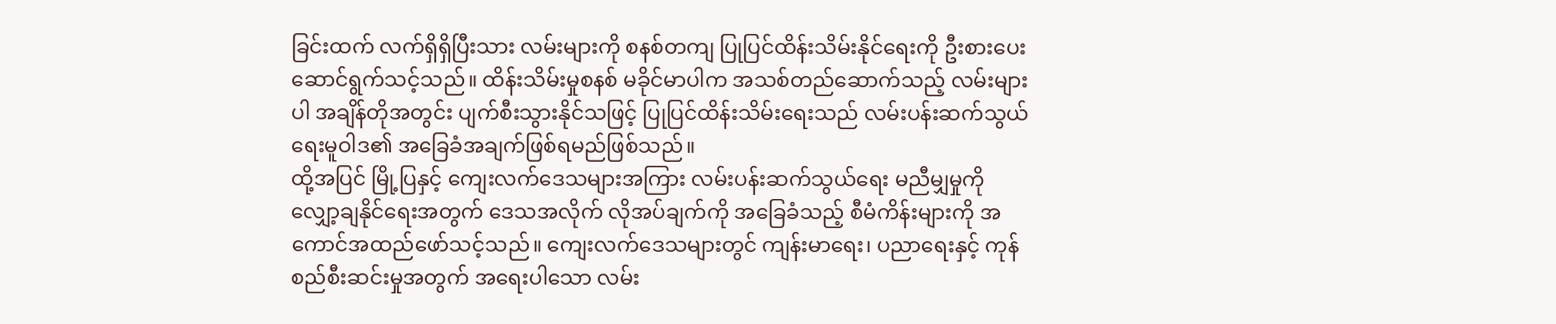ခြင်းထက် လက်ရှိရှိပြီးသား လမ်းများကို စနစ်တကျ ပြုပြင်ထိန်းသိမ်းနိုင်ရေးကို ဦးစားပေးဆောင်ရွက်သင့်သည်။ ထိန်းသိမ်းမှုစနစ် မခိုင်မာပါက အသစ်တည်ဆောက်သည့် လမ်းများပါ အချိန်တိုအတွင်း ပျက်စီးသွားနိုင်သဖြင့် ပြုပြင်ထိန်းသိမ်းရေးသည် လမ်းပန်းဆက်သွယ်ရေးမူဝါဒ၏ အခြေခံအချက်ဖြစ်ရမည်ဖြစ်သည်။
ထို့အပြင် မြို့ပြနှင့် ကျေးလက်ဒေသများအကြား လမ်းပန်းဆက်သွယ်ရေး မညီမျှမှုကို လျှော့ချနိုင်ရေးအတွက် ဒေသအလိုက် လိုအပ်ချက်ကို အခြေခံသည့် စီမံကိန်းများကို အကောင်အထည်ဖော်သင့်သည်။ ကျေးလက်ဒေသများတွင် ကျန်းမာရေး၊ ပညာရေးနှင့် ကုန်စည်စီးဆင်းမှုအတွက် အရေးပါသော လမ်း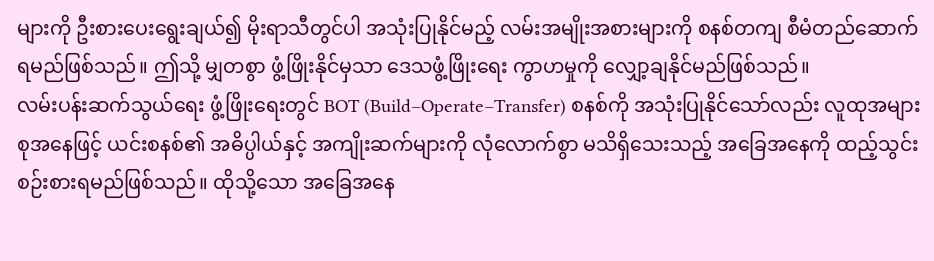များကို ဦးစားပေးရွေးချယ်၍ မိုးရာသီတွင်ပါ အသုံးပြုနိုင်မည့် လမ်းအမျိုးအစားများကို စနစ်တကျ စီမံတည်ဆောက်ရမည်ဖြစ်သည်။ ဤသို့ မျှတစွာ ဖွံ့ဖြိုးနိုင်မှသာ ဒေသဖွံ့ဖြိုးရေး ကွာဟမှုကို လျှော့ချနိုင်မည်ဖြစ်သည်။
လမ်းပန်းဆက်သွယ်ရေး ဖွံ့ဖြိုးရေးတွင် BOT (Build–Operate–Transfer) စနစ်ကို အသုံးပြုနိုင်သော်လည်း လူထုအများစုအနေဖြင့် ယင်းစနစ်၏ အဓိပ္ပါယ်နှင့် အကျိုးဆက်များကို လုံလောက်စွာ မသိရှိသေးသည့် အခြေအနေကို ထည့်သွင်းစဉ်းစားရမည်ဖြစ်သည်။ ထိုသို့သော အခြေအနေ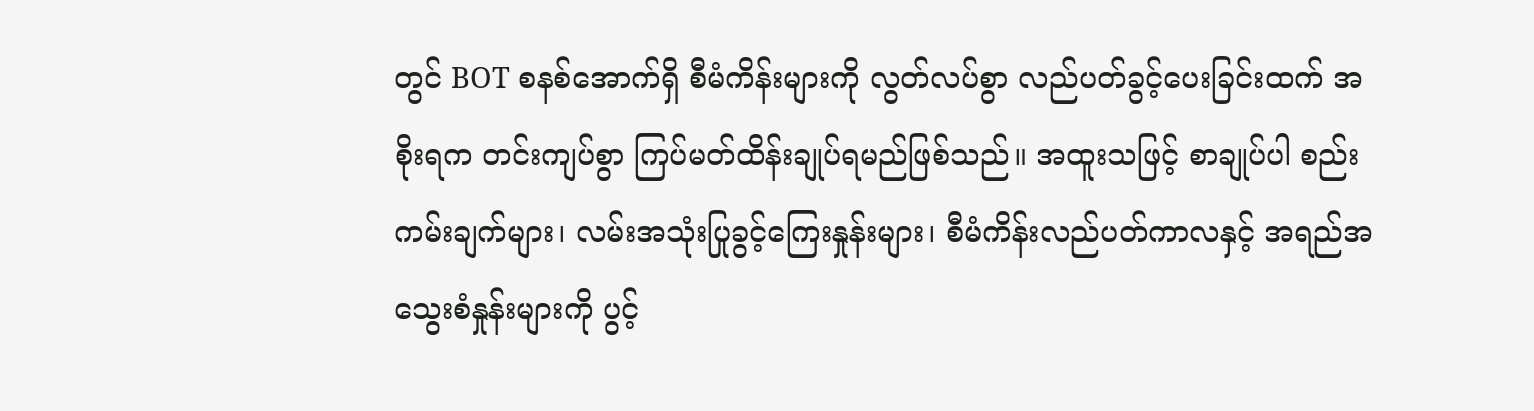တွင် BOT စနစ်အောက်ရှိ စီမံကိန်းများကို လွတ်လပ်စွာ လည်ပတ်ခွင့်ပေးခြင်းထက် အစိုးရက တင်းကျပ်စွာ ကြပ်မတ်ထိန်းချုပ်ရမည်ဖြစ်သည်။ အထူးသဖြင့် စာချုပ်ပါ စည်းကမ်းချက်များ၊ လမ်းအသုံးပြုခွင့်ကြေးနှုန်းများ၊ စီမံကိန်းလည်ပတ်ကာလနှင့် အရည်အသွေးစံနှုန်းများကို ပွင့်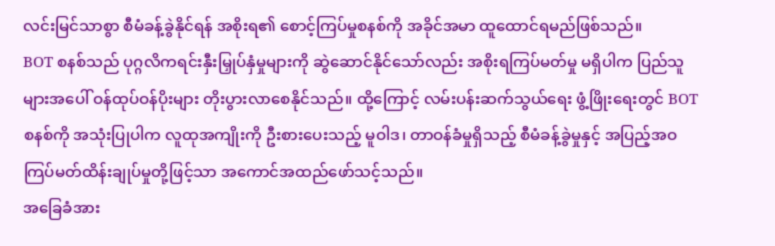လင်းမြင်သာစွာ စီမံခန့်ခွဲနိုင်ရန် အစိုးရ၏ စောင့်ကြပ်မှုစနစ်ကို အခိုင်အမာ ထူထောင်ရမည်ဖြစ်သည်။
BOT စနစ်သည် ပုဂ္ဂလိကရင်းနှီးမြှုပ်နှံမှုများကို ဆွဲဆောင်နိုင်သော်လည်း အစိုးရကြပ်မတ်မှု မရှိပါက ပြည်သူများအပေါ် ဝန်ထုပ်ဝန်ပိုးများ တိုးပွားလာစေနိုင်သည်။ ထို့ကြောင့် လမ်းပန်းဆက်သွယ်ရေး ဖွံ့ဖြိုးရေးတွင် BOT စနစ်ကို အသုံးပြုပါက လူထုအကျိုးကို ဦးစားပေးသည့် မူဝါဒ၊ တာဝန်ခံမှုရှိသည့် စီမံခန့်ခွဲမှုနှင့် အပြည့်အဝ ကြပ်မတ်ထိန်းချုပ်မှုတို့ဖြင့်သာ အကောင်အထည်ဖော်သင့်သည်။
အခြေခံအား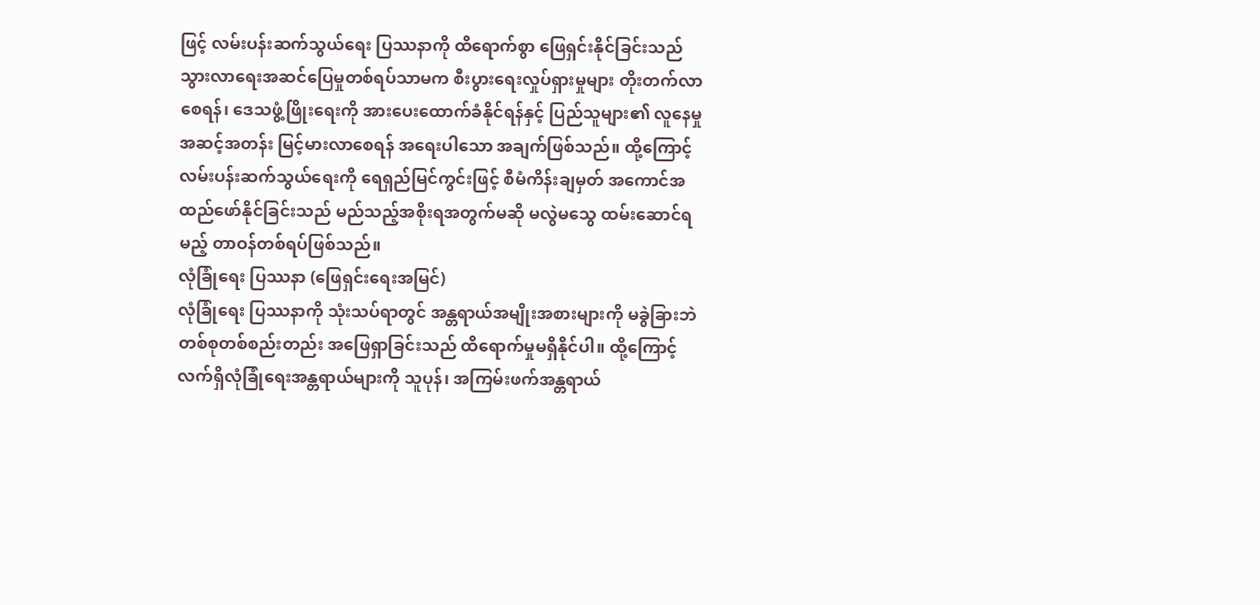ဖြင့် လမ်းပန်းဆက်သွယ်ရေး ပြဿနာကို ထိရောက်စွာ ဖြေရှင်းနိုင်ခြင်းသည် သွားလာရေးအဆင်ပြေမှုတစ်ရပ်သာမက စီးပွားရေးလှုပ်ရှားမှုများ တိုးတက်လာစေရန်၊ ဒေသဖွံ့ဖြိုးရေးကို အားပေးထောက်ခံနိုင်ရန်နှင့် ပြည်သူများ၏ လူနေမှုအဆင့်အတန်း မြင့်မားလာစေရန် အရေးပါသော အချက်ဖြစ်သည်။ ထို့ကြောင့် လမ်းပန်းဆက်သွယ်ရေးကို ရေရှည်မြင်ကွင်းဖြင့် စီမံကိန်းချမှတ် အကောင်အထည်ဖော်နိုင်ခြင်းသည် မည်သည့်အစိုးရအတွက်မဆို မလွဲမသွေ ထမ်းဆောင်ရမည့် တာဝန်တစ်ရပ်ဖြစ်သည်။
လုံခြုံရေး ပြဿနာ (ဖြေရှင်းရေးအမြင်)
လုံခြုံရေး ပြဿနာကို သုံးသပ်ရာတွင် အန္တရာယ်အမျိုးအစားများကို မခွဲခြားဘဲ တစ်စုတစ်စည်းတည်း အဖြေရှာခြင်းသည် ထိရောက်မှုမရှိနိုင်ပါ။ ထို့ကြောင့် လက်ရှိလုံခြုံရေးအန္တရာယ်များကို သူပုန်၊ အကြမ်းဖက်အန္တရာယ်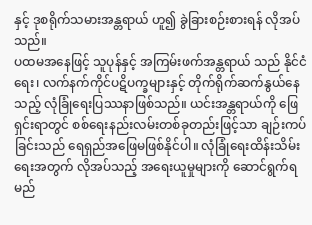နှင့် ဒုစရိုက်သမားအန္တရာယ် ဟူ၍ ခွဲခြားစဉ်းစားရန် လိုအပ်သည်။
ပထမအနေဖြင့် သူပုန်နှင့် အကြမ်းဖက်အန္တရာယ် သည် နိုင်ငံရေး၊ လက်နက်ကိုင်ပဋိပက္ခများနှင့် တိုက်ရိုက်ဆက်နွယ်နေသည့် လုံခြုံရေးပြဿနာဖြစ်သည်။ ယင်းအန္တရာယ်ကို ဖြေရှင်းရာတွင် စစ်ရေးနည်းလမ်းတစ်ခုတည်းဖြင့်သာ ချဉ်းကပ်ခြင်းသည် ရေရှည်အဖြေမဖြစ်နိုင်ပါ။ လုံခြုံရေးထိန်းသိမ်းရေးအတွက် လိုအပ်သည့် အရေးယူမှုများကို ဆောင်ရွက်ရမည်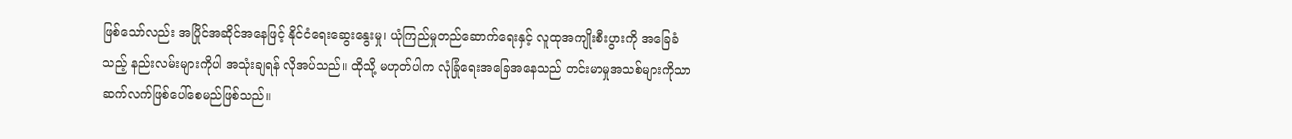ဖြစ်သော်လည်း အပြိုင်အဆိုင်အနေဖြင့် နိုင်ငံရေးဆွေးနွေးမှု၊ ယုံကြည်မှုတည်ဆောက်ရေးနှင့် လူထုအကျိုးစီးပွားကို အခြေခံသည့် နည်းလမ်းများကိုပါ အသုံးချရန် လိုအပ်သည်။ ထိုသို့ မဟုတ်ပါက လုံခြုံရေးအခြေအနေသည် တင်းမာမှုအသစ်များကိုသာ ဆက်လက်ဖြစ်ပေါ်စေမည်ဖြစ်သည်။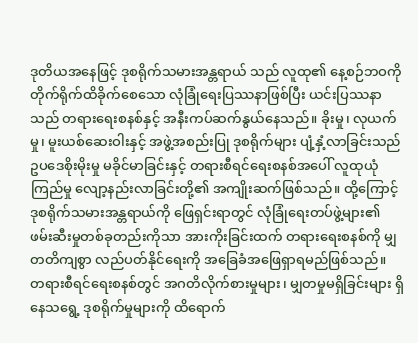ဒုတိယအနေဖြင့် ဒုစရိုက်သမားအန္တရာယ် သည် လူထု၏ နေ့စဉ်ဘဝကို တိုက်ရိုက်ထိခိုက်စေသော လုံခြုံရေးပြဿနာဖြစ်ပြီး ယင်းပြဿနာသည် တရားရေးစနစ်နှင့် အနီးကပ်ဆက်နွယ်နေသည်။ ခိုးမှု၊ လုယက်မှု၊ မူးယစ်ဆေးဝါးနှင့် အဖွဲ့အစည်းပြု ဒုစရိုက်များ ပျံ့နှံ့လာခြင်းသည် ဥပဒေစိုးမိုးမှု မခိုင်မာခြင်းနှင့် တရားစီရင်ရေးစနစ်အပေါ် လူထုယုံကြည်မှု လျော့နည်းလာခြင်းတို့၏ အကျိုးဆက်ဖြစ်သည်။ ထို့ကြောင့် ဒုစရိုက်သမားအန္တရာယ်ကို ဖြေရှင်းရာတွင် လုံခြုံရေးတပ်ဖွဲ့များ၏ ဖမ်းဆီးမှုတစ်ခုတည်းကိုသာ အားကိုးခြင်းထက် တရားရေးစနစ်ကို မျှတတိကျစွာ လည်ပတ်နိုင်ရေးကို အခြေခံအဖြေရှာရမည်ဖြစ်သည်။
တရားစီရင်ရေးစနစ်တွင် အဂတိလိုက်စားမှုများ၊ မျှတမှုမရှိခြင်းများ ရှိနေသရွေ့ ဒုစရိုက်မှုများကို ထိရောက်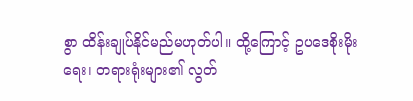စွာ ထိန်းချုပ်နိုင်မည်မဟုတ်ပါ။ ထို့ကြောင့် ဥပဒေစိုးမိုးရေး၊ တရားရုံးများ၏ လွတ်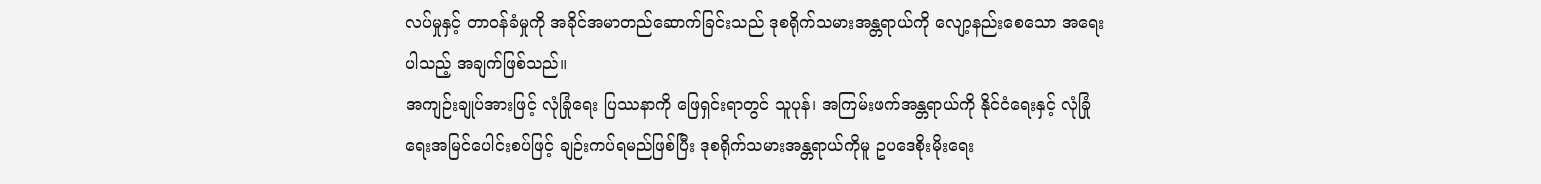လပ်မှုနှင့် တာဝန်ခံမှုကို အခိုင်အမာတည်ဆောက်ခြင်းသည် ဒုစရိုက်သမားအန္တရာယ်ကို လျော့နည်းစေသော အရေးပါသည့် အချက်ဖြစ်သည်။
အကျဉ်းချုပ်အားဖြင့် လုံခြုံရေး ပြဿနာကို ဖြေရှင်းရာတွင် သူပုန်၊ အကြမ်းဖက်အန္တရာယ်ကို နိုင်ငံရေးနှင့် လုံခြုံရေးအမြင်ပေါင်းစပ်ဖြင့် ချဉ်းကပ်ရမည်ဖြစ်ပြီး ဒုစရိုက်သမားအန္တရာယ်ကိုမူ ဥပဒေစိုးမိုးရေး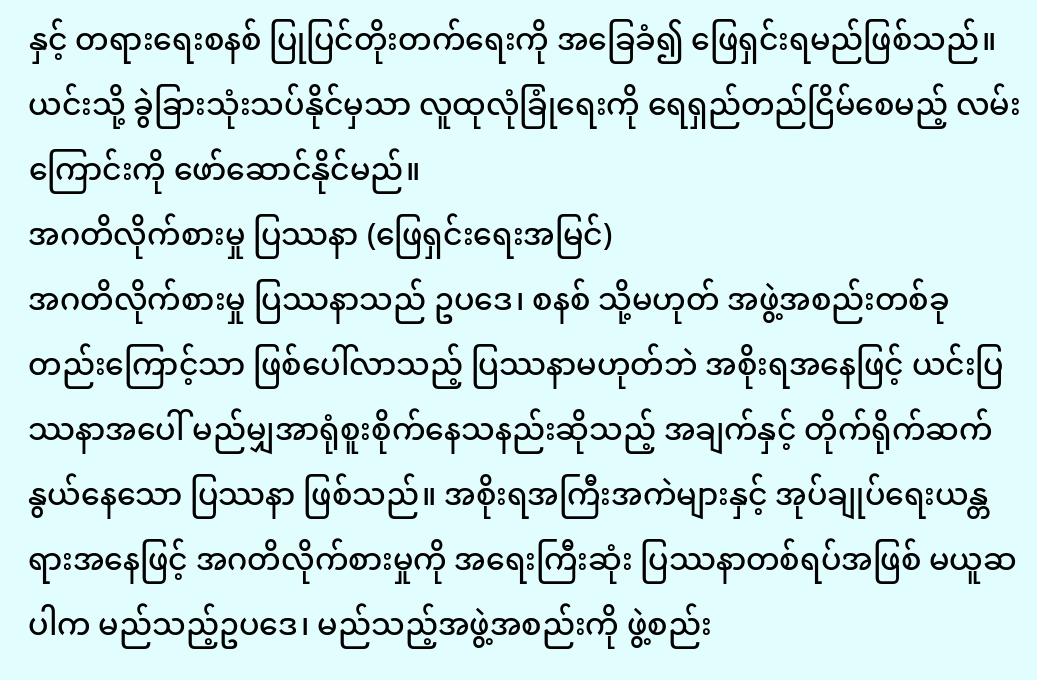နှင့် တရားရေးစနစ် ပြုပြင်တိုးတက်ရေးကို အခြေခံ၍ ဖြေရှင်းရမည်ဖြစ်သည်။ ယင်းသို့ ခွဲခြားသုံးသပ်နိုင်မှသာ လူထုလုံခြုံရေးကို ရေရှည်တည်ငြိမ်စေမည့် လမ်းကြောင်းကို ဖော်ဆောင်နိုင်မည်။
အဂတိလိုက်စားမှု ပြဿနာ (ဖြေရှင်းရေးအမြင်)
အဂတိလိုက်စားမှု ပြဿနာသည် ဥပဒေ၊ စနစ် သို့မဟုတ် အဖွဲ့အစည်းတစ်ခုတည်းကြောင့်သာ ဖြစ်ပေါ်လာသည့် ပြဿနာမဟုတ်ဘဲ အစိုးရအနေဖြင့် ယင်းပြဿနာအပေါ် မည်မျှအာရုံစူးစိုက်နေသနည်းဆိုသည့် အချက်နှင့် တိုက်ရိုက်ဆက်နွယ်နေသော ပြဿနာ ဖြစ်သည်။ အစိုးရအကြီးအကဲများနှင့် အုပ်ချုပ်ရေးယန္တရားအနေဖြင့် အဂတိလိုက်စားမှုကို အရေးကြီးဆုံး ပြဿနာတစ်ရပ်အဖြစ် မယူဆပါက မည်သည့်ဥပဒေ၊ မည်သည့်အဖွဲ့အစည်းကို ဖွဲ့စည်း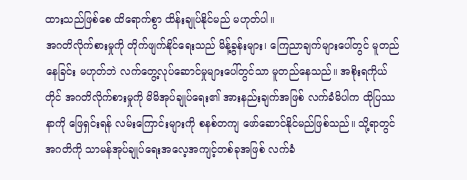ထားသည်ဖြစ်စေ ထိရောက်စွာ ထိန်းချုပ်နိုင်မည် မဟုတ်ပါ။
အဂတိလိုက်စားမှုကို တိုက်ဖျက်နိုင်ရေးသည် မိန့်ခွန်းများ၊ ကြေညာချက်များပေါ်တွင် မူတည်နေခြင်း မဟုတ်ဘဲ လက်တွေ့လုပ်ဆောင်မှုများပေါ်တွင်သာ မူတည်နေသည်။ အစိုးရကိုယ်တိုင် အဂတိလိုက်စားမှုကို မိမိအုပ်ချုပ်ရေး၏ အားနည်းချက်အဖြစ် လက်ခံမိပါက ထိုပြဿနာကို ဖြေရှင်းရန် လမ်းကြောင်းများကို စနစ်တကျ ဖော်ဆောင်နိုင်မည်ဖြစ်သည်။ သို့ရာတွင် အဂတိကို သာမန်အုပ်ချုပ်ရေးအလေ့အကျင့်တစ်ခုအဖြစ် လက်ခံ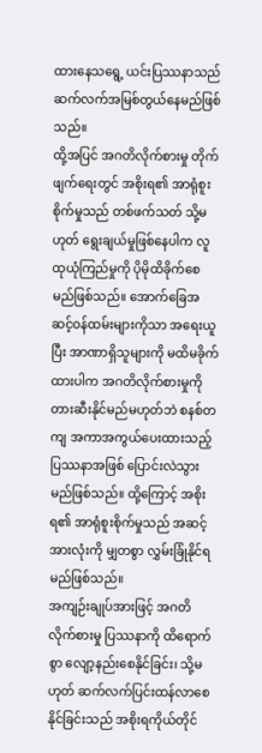ထားနေသရွေ့ ယင်းပြဿနာသည် ဆက်လက်အမြစ်တွယ်နေမည်ဖြစ်သည်။
ထို့အပြင် အဂတိလိုက်စားမှု တိုက်ဖျက်ရေးတွင် အစိုးရ၏ အာရုံစူးစိုက်မှုသည် တစ်ဖက်သတ် သို့မဟုတ် ရွေးချယ်မှုဖြစ်နေပါက လူထုယုံကြည်မှုကို ပိုမိုထိခိုက်စေမည်ဖြစ်သည်။ အောက်ခြေအဆင့်ဝန်ထမ်းများကိုသာ အရေးယူပြီး အာဏာရှိသူများကို မထိမခိုက်ထားပါက အဂတိလိုက်စားမှုကို တားဆီးနိုင်မည်မဟုတ်ဘဲ စနစ်တကျ အကာအကွယ်ပေးထားသည့် ပြဿနာအဖြစ် ပြောင်းလဲသွားမည်ဖြစ်သည်။ ထို့ကြောင့် အစိုးရ၏ အာရုံစူးစိုက်မှုသည် အဆင့်အားလုံးကို မျှတစွာ လွှမ်းခြုံနိုင်ရမည်ဖြစ်သည်။
အကျဉ်းချုပ်အားဖြင့် အဂတိလိုက်စားမှု ပြဿနာကို ထိရောက်စွာ လျော့နည်းစေနိုင်ခြင်း၊ သို့မဟုတ် ဆက်လက်ပြင်းထန်လာစေနိုင်ခြင်းသည် အစိုးရကိုယ်တိုင်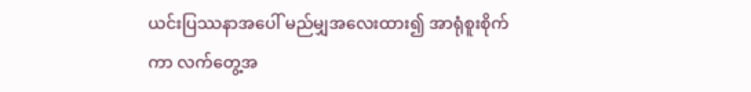ယင်းပြဿနာအပေါ် မည်မျှအလေးထား၍ အာရုံစူးစိုက်ကာ လက်တွေ့အ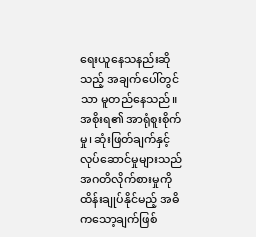ရေးယူနေသနည်းဆိုသည့် အချက်ပေါ်တွင်သာ မူတည်နေသည်။ အစိုးရ၏ အာရုံစူးစိုက်မှု၊ ဆုံးဖြတ်ချက်နှင့် လုပ်ဆောင်မှုများသည် အဂတိလိုက်စားမှုကို ထိန်းချုပ်နိုင်မည့် အဓိကသော့ချက်ဖြစ်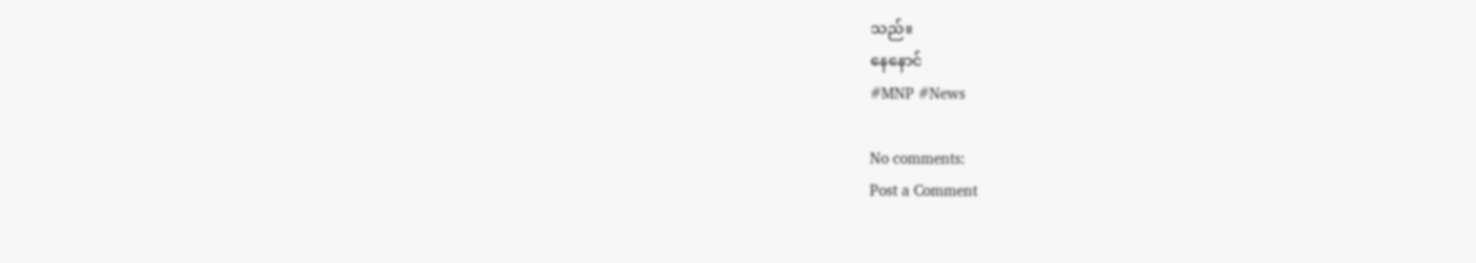သည်။
နေနောင်
#MNP #News

No comments:
Post a Comment